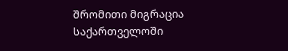შრომითი მიგრაცია საქართველოში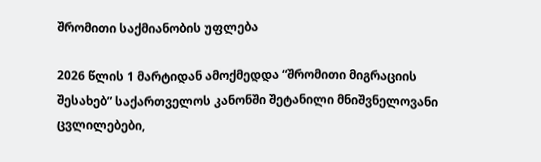შრომითი საქმიანობის უფლება

2026 წლის 1 მარტიდან ამოქმედდა “შრომითი მიგრაციის შესახებ” საქართველოს კანონში შეტანილი მნიშვნელოვანი ცვლილებები,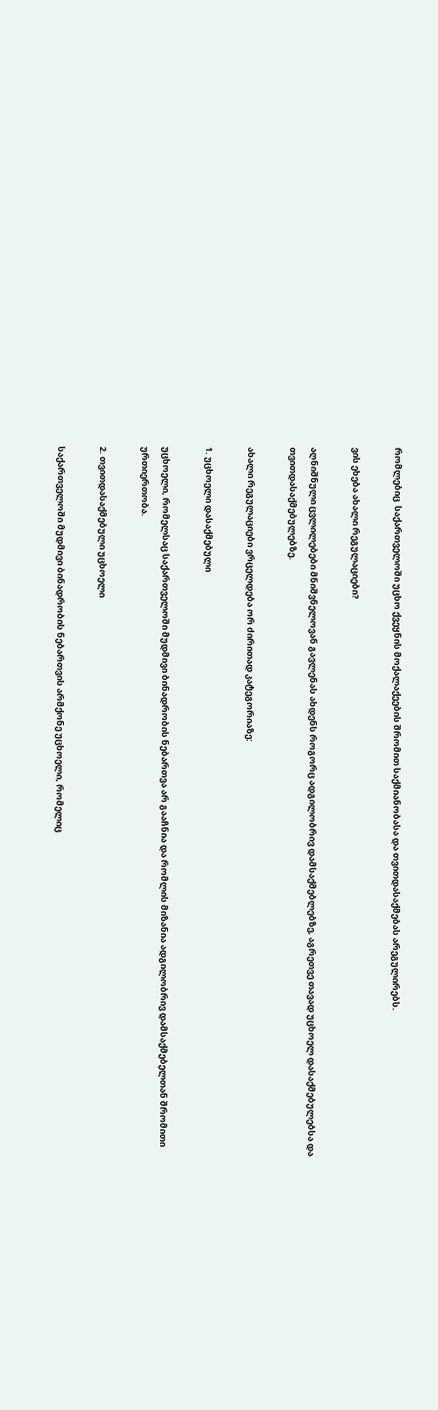რომლებიც  საქართველოში უცხო ქვეყნის მოქალაქეების შრომით საქმიანობასა და თვითდასაქმებას არეგულირებს.

ვის ეხება ახალი რეგულაციები?

აღნიშნული ცვლილებები მნიშვნელოვან გავლენას ახდენს როგორც ადგილობრივ დამსაქმებლებზე, აგრეთვე თავად უცხოელ დასაქმებულებსა და თვითდასაქმებულებზე.

ახალი რეგულაციები ვრცელდება ორ ძირითად კატეგორიაზე:

1. უცხოელი დასაქმებული

უცხოელი, რომელსაც საქართველოში მუდმივი ბინადრობის ნებართვა არ გააჩნია და რომლის მიზანია ადგილობრივ დამსაქმებელთან შრომითი ურთიერთობა.

2. თვითდასაქმებული უცხოელი

საქართველოში მუდმივი ბინადრობის ნებართვის არმქონე უცხოელი, რომელიც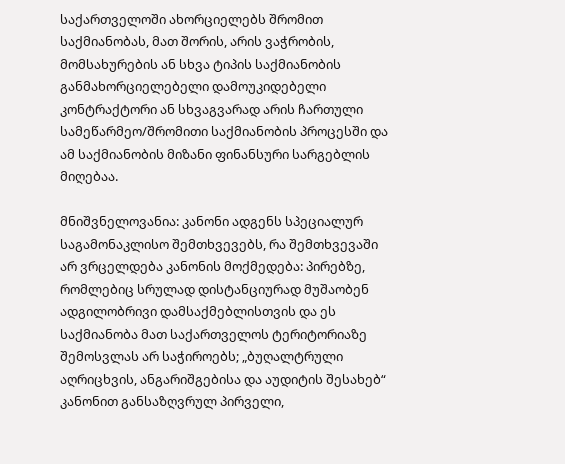საქართველოში ახორციელებს შრომით საქმიანობას, მათ შორის, არის ვაჭრობის, მომსახურების ან სხვა ტიპის საქმიანობის განმახორციელებელი დამოუკიდებელი კონტრაქტორი ან სხვაგვარად არის ჩართული სამეწარმეო/შრომითი საქმიანობის პროცესში და ამ საქმიანობის მიზანი ფინანსური სარგებლის მიღებაა.

მნიშვნელოვანია: კანონი ადგენს სპეციალურ საგამონაკლისო შემთხვევებს, რა შემთხვევაში არ ვრცელდება კანონის მოქმედება: პირებზე, რომლებიც სრულად დისტანციურად მუშაობენ ადგილობრივი დამსაქმებლისთვის და ეს საქმიანობა მათ საქართველოს ტერიტორიაზე შემოსვლას არ საჭიროებს; „ბუღალტრული აღრიცხვის, ანგარიშგებისა და აუდიტის შესახებ“ კანონით განსაზღვრულ პირველი,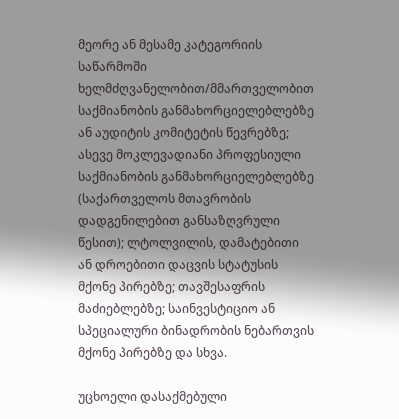მეორე ან მესამე კატეგორიის საწარმოში ხელმძღვანელობით/მმართველობით საქმიანობის განმახორციელებლებზე ან აუდიტის კომიტეტის წევრებზე; ასევე მოკლევადიანი პროფესიული საქმიანობის განმახორციელებლებზე (საქართველოს მთავრობის დადგენილებით განსაზღვრული წესით); ლტოლვილის, დამატებითი ან დროებითი დაცვის სტატუსის მქონე პირებზე; თავშესაფრის მაძიებლებზე; საინვესტიციო ან სპეციალური ბინადრობის ნებართვის მქონე პირებზე და სხვა.

უცხოელი დასაქმებული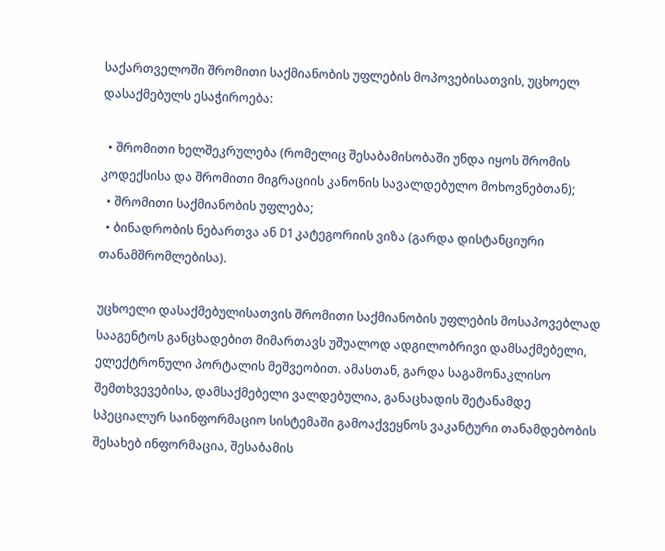საქართველოში შრომითი საქმიანობის უფლების მოპოვებისათვის, უცხოელ დასაქმებულს ესაჭიროება:

  • შრომითი ხელშეკრულება (რომელიც შესაბამისობაში უნდა იყოს შრომის კოდექსისა და შრომითი მიგრაციის კანონის სავალდებულო მოხოვნებთან);
  • შრომითი საქმიანობის უფლება;
  • ბინადრობის ნებართვა ან D1 კატეგორიის ვიზა (გარდა დისტანციური თანამშრომლებისა).

უცხოელი დასაქმებულისათვის შრომითი საქმიანობის უფლების მოსაპოვებლად სააგენტოს განცხადებით მიმართავს უშუალოდ ადგილობრივი დამსაქმებელი, ელექტრონული პორტალის მეშვეობით. ამასთან, გარდა საგამონაკლისო შემთხვევებისა, დამსაქმებელი ვალდებულია, განაცხადის შეტანამდე სპეციალურ საინფორმაციო სისტემაში გამოაქვეყნოს ვაკანტური თანამდებობის შესახებ ინფორმაცია, შესაბამის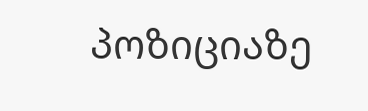პოზიციაზე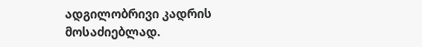ადგილობრივი კადრის მოსაძიებლად.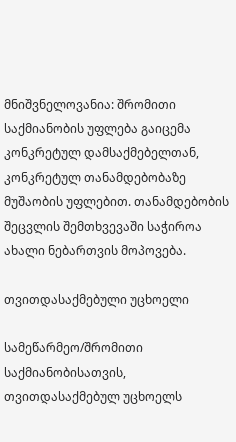მნიშვნელოვანია: შრომითი საქმიანობის უფლება გაიცემა კონკრეტულ დამსაქმებელთან, კონკრეტულ თანამდებობაზე მუშაობის უფლებით. თანამდებობის შეცვლის შემთხვევაში საჭიროა ახალი ნებართვის მოპოვება.

თვითდასაქმებული უცხოელი

სამეწარმეო/შრომითი საქმიანობისათვის, თვითდასაქმებულ უცხოელს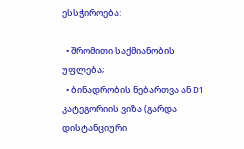ესსჭიროება:

  • შრომითი საქმიანობის უფლება;
  • ბინადრობის ნებართვა ან D1 კატეგორიის ვიზა (გარდა დისტანციური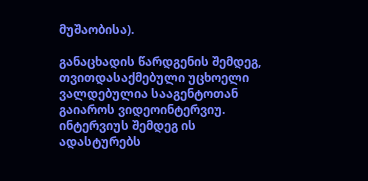მუშაობისა).

განაცხადის წარდგენის შემდეგ, თვითდასაქმებული უცხოელი ვალდებულია სააგენტოთან გაიაროს ვიდეოინტერვიუ. ინტერვიუს შემდეგ ის ადასტურებს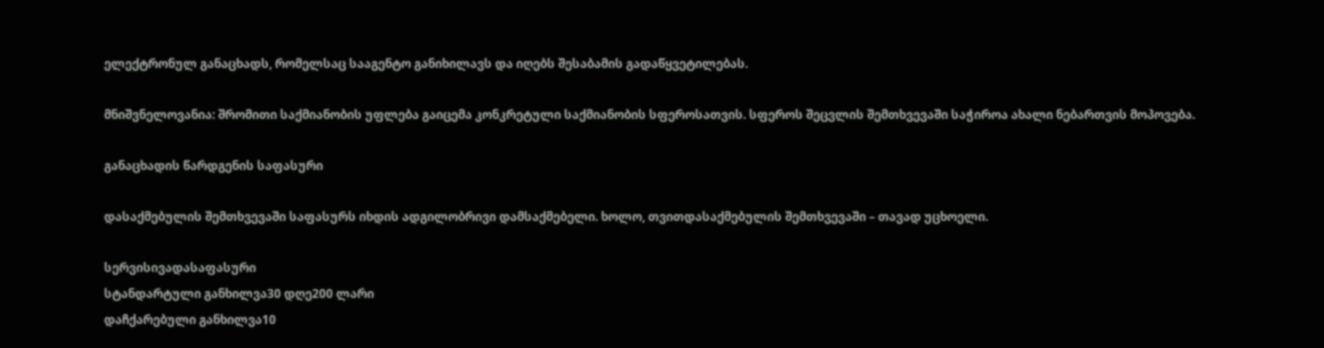ელექტრონულ განაცხადს, რომელსაც სააგენტო განიხილავს და იღებს შესაბამის გადაწყვეტილებას.

მნიშვნელოვანია: შრომითი საქმიანობის უფლება გაიცემა კონკრეტული საქმიანობის სფეროსათვის. სფეროს შეცვლის შემთხვევაში საჭიროა ახალი ნებართვის მოპოვება.

განაცხადის წარდგენის საფასური

დასაქმებულის შემთხვევაში საფასურს იხდის ადგილობრივი დამსაქმებელი. ხოლო, თვითდასაქმებულის შემთხვევაში – თავად უცხოელი.

სერვისივადასაფასური
სტანდარტული განხილვა30 დღე200 ლარი
დაჩქარებული განხილვა10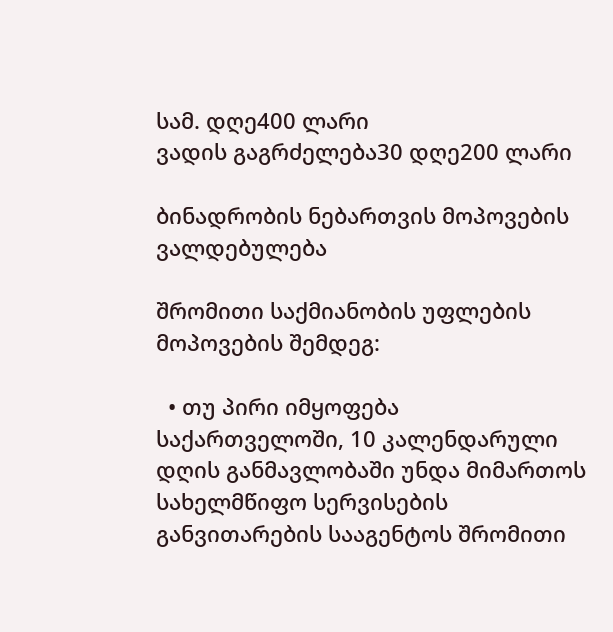სამ. დღე400 ლარი
ვადის გაგრძელება30 დღე200 ლარი

ბინადრობის ნებართვის მოპოვების ვალდებულება

შრომითი საქმიანობის უფლების მოპოვების შემდეგ:

  • თუ პირი იმყოფება საქართველოში, 10 კალენდარული დღის განმავლობაში უნდა მიმართოს სახელმწიფო სერვისების განვითარების სააგენტოს შრომითი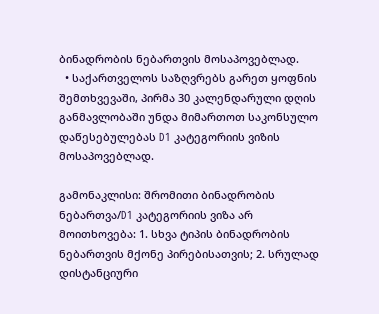ბინადრობის ნებართვის მოსაპოვებლად.
  • საქართველოს საზღვრებს გარეთ ყოფნის შემთხვევაში, პირმა 30 კალენდარული დღის განმავლობაში უნდა მიმართოთ საკონსულო დაწესებულებას D1 კატეგორიის ვიზის მოსაპოვებლად.

გამონაკლისი: შრომითი ბინადრობის ნებართვა/D1 კატეგორიის ვიზა არ მოითხოვება: 1. სხვა ტიპის ბინადრობის ნებართვის მქონე პირებისათვის; 2. სრულად დისტანციური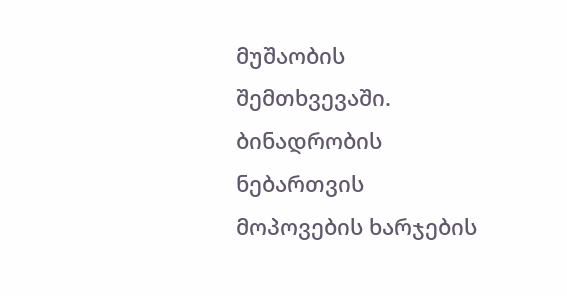მუშაობის შემთხვევაში. ბინადრობის ნებართვის მოპოვების ხარჯების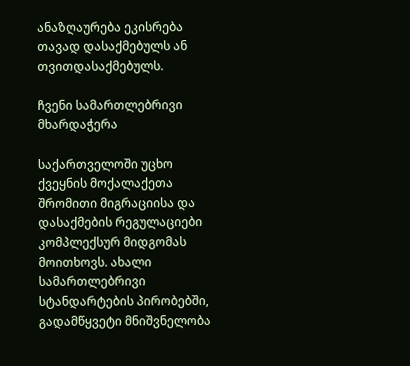ანაზღაურება ეკისრება თავად დასაქმებულს ან თვითდასაქმებულს.

ჩვენი სამართლებრივი მხარდაჭერა

საქართველოში უცხო ქვეყნის მოქალაქეთა შრომითი მიგრაციისა და დასაქმების რეგულაციები კომპლექსურ მიდგომას მოითხოვს. ახალი სამართლებრივი სტანდარტების პირობებში, გადამწყვეტი მნიშვნელობა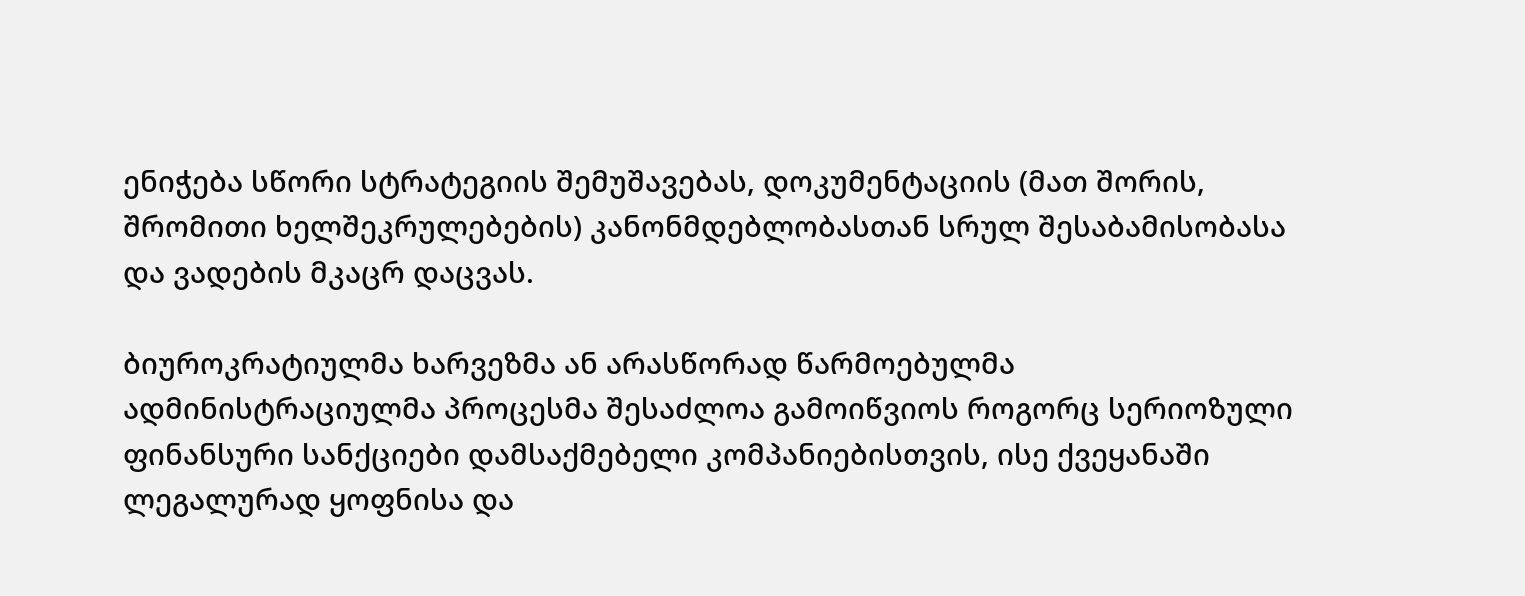ენიჭება სწორი სტრატეგიის შემუშავებას, დოკუმენტაციის (მათ შორის, შრომითი ხელშეკრულებების) კანონმდებლობასთან სრულ შესაბამისობასა და ვადების მკაცრ დაცვას.

ბიუროკრატიულმა ხარვეზმა ან არასწორად წარმოებულმა ადმინისტრაციულმა პროცესმა შესაძლოა გამოიწვიოს როგორც სერიოზული ფინანსური სანქციები დამსაქმებელი კომპანიებისთვის, ისე ქვეყანაში ლეგალურად ყოფნისა და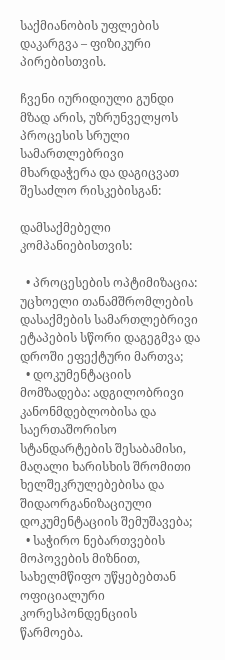საქმიანობის უფლების დაკარგვა – ფიზიკური პირებისთვის.

ჩვენი იურიდიული გუნდი მზად არის, უზრუნველყოს პროცესის სრული სამართლებრივი მხარდაჭერა და დაგიცვათ შესაძლო რისკებისგან:

დამსაქმებელი კომპანიებისთვის:

  • პროცესების ოპტიმიზაცია: უცხოელი თანამშრომლების დასაქმების სამართლებრივი ეტაპების სწორი დაგეგმვა და დროში ეფექტური მართვა;
  • დოკუმენტაციის მომზადება: ადგილობრივი კანონმდებლობისა და საერთაშორისო სტანდარტების შესაბამისი, მაღალი ხარისხის შრომითი ხელშეკრულებებისა და შიდაორგანიზაციული დოკუმენტაციის შემუშავება;
  • საჭირო ნებართვების მოპოვების მიზნით, სახელმწიფო უწყებებთან ოფიციალური კორესპონდენციის წარმოება.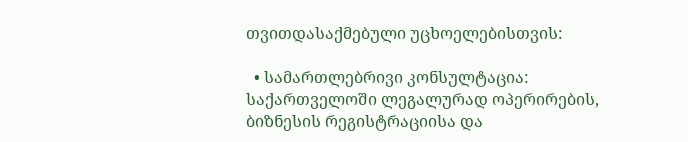თვითდასაქმებული უცხოელებისთვის:

  • სამართლებრივი კონსულტაცია: საქართველოში ლეგალურად ოპერირების, ბიზნესის რეგისტრაციისა და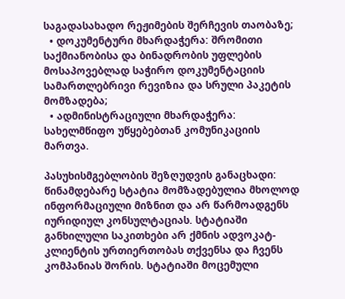საგადასახადო რეჟიმების შერჩევის თაობაზე;
  • დოკუმენტური მხარდაჭერა: შრომითი საქმიანობისა და ბინადრობის უფლების მოსაპოვებლად საჭირო დოკუმენტაციის სამართლებრივი რევიზია და სრული პაკეტის მომზადება;
  • ადმინისტრაციული მხარდაჭერა: სახელმწიფო უწყებებთან კომუნიკაციის მართვა.

პასუხისმგებლობის შეზღუდვის განაცხადი: წინამდებარე სტატია მომზადებულია მხოლოდ ინფორმაციული მიზნით და არ წარმოადგენს იურიდიულ კონსულტაციას. სტატიაში განხილული საკითხები არ ქმნის ადვოკატ-კლიენტის ურთიერთობას თქვენსა და ჩვენს კომპანიას შორის. სტატიაში მოცემული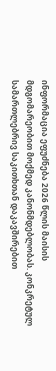ინფორმაცია ეფუძნება 2026 წლის მაისის მდგომარეობით მოქმედ კანონმდებლობას. კონკრეტულ სამართლებრივ საკითხთან დაკავშირებით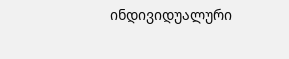ინდივიდუალური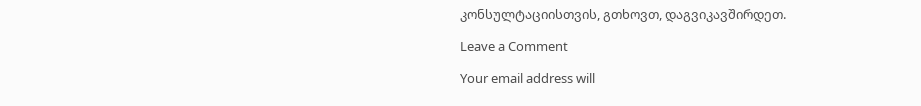კონსულტაციისთვის, გთხოვთ, დაგვიკავშირდეთ.

Leave a Comment

Your email address will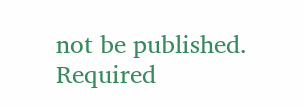not be published. Required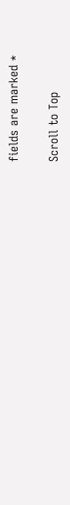fields are marked *

Scroll to Top